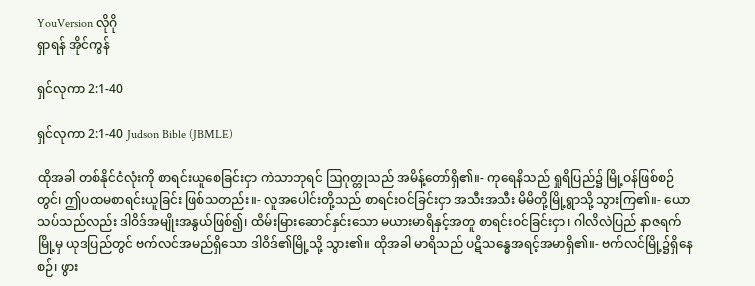YouVersion လိုဂို
ရှာရန် အိုင်ကွန်

ရှင်လုကာ 2:1-40

ရှင်လုကာ 2:1-40 Judson Bible (JBMLE)

ထိုအခါ တစ်နိုင်ငံလုံးကို စာရင်းယူစေခြင်းငှာ ကဲသာဘုရင် ဩဂုတ္တုသည် အမိန့်တော်ရှိ၏။- ကုရေနိသည် ရှုရိပြည်၌ မြို့ဝန်ဖြစ်စဉ်တွင်၊ ဤပထမစာရင်းယူခြင်း ဖြစ်သတည်း။- လူအပေါင်းတို့သည် စာရင်းဝင်ခြင်းငှာ အသီးအသီး မိမိတို့မြို့ရွာသို့ သွားကြ၏။- ယောသပ်သည်လည်း ဒါဝိဒ်အမျိုးအနွယ်ဖြစ်၍၊ ထိမ်းမြားဆောင်နှင်းသော မယားမာရိနှင့်အတူ စာရင်းဝင်ခြင်းငှာ၊ ဂါလိလဲပြည် နာဇရက်မြို့မှ ယုဒပြည်တွင် ဗက်လင်အမည်ရှိသော ဒါဝိဒ်၏မြို့သို့ သွား၏။ ထိုအခါ မာရိသည် ပဋိသန္ဓေအရင့်အမာရှိ၏။- ဗက်လင်မြို့၌ရှိနေစဉ်၊ ဖွား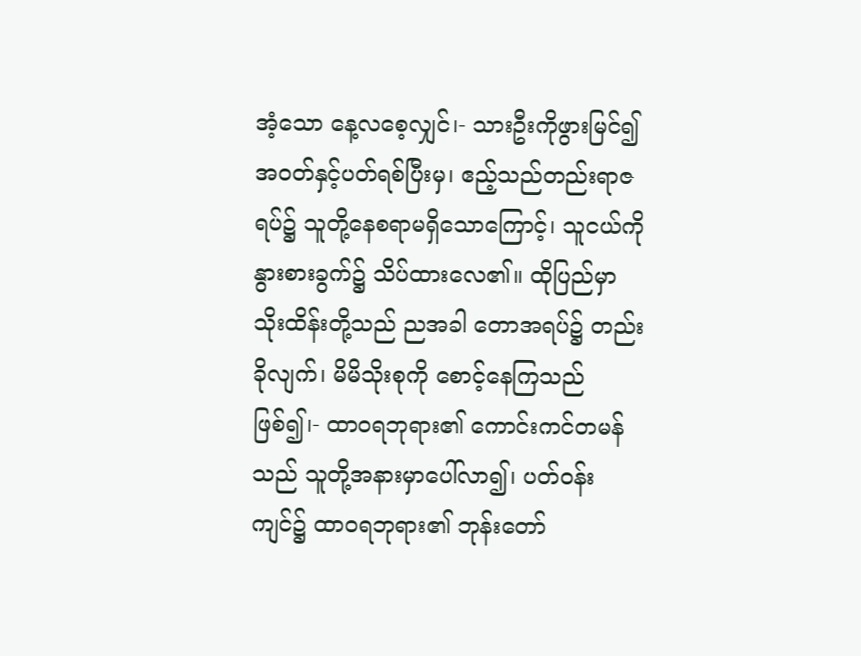အံ့သော နေ့လစေ့လျှင်၊- သားဦးကိုဖွားမြင်၍ အဝတ်နှင့်ပတ်ရစ်ပြီးမှ၊ ဧည့်သည်တည်းရာဇရပ်၌ သူတို့နေစရာမရှိသောကြောင့်၊ သူငယ်ကို နွားစားခွက်၌ သိပ်ထားလေ၏။ ထိုပြည်မှာ သိုးထိန်းတို့သည် ညအခါ တောအရပ်၌ တည်းခိုလျက်၊ မိမိသိုးစုကို စောင့်နေကြသည်ဖြစ်၍၊- ထာဝရဘုရား၏ ကောင်းကင်တမန်သည် သူတို့အနားမှာပေါ်လာ၍၊ ပတ်ဝန်းကျင်၌ ထာဝရဘုရား၏ ဘုန်းတော်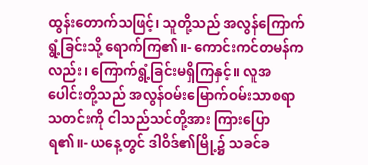ထွန်းတောက်သဖြင့်၊ သူတို့သည် အလွန်ကြောက်ရွံ့ခြင်းသို့ ရောက်ကြ၏။- ကောင်းကင်တမန်ကလည်း၊ ကြောက်ရွံ့ခြင်းမရှိကြနှင့်။ လူအပေါင်းတို့သည် အလွန်ဝမ်းမြောက်ဝမ်းသာစရာ သတင်းကို ငါသည်သင်တို့အား ကြားပြောရ၏။- ယနေ့တွင် ဒါဝိဒ်၏မြို့၌ သခင်ခ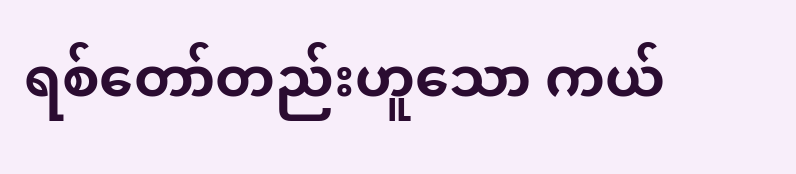ရစ်တော်တည်းဟူသော ကယ်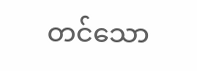တင်သော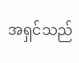အရှင်သည်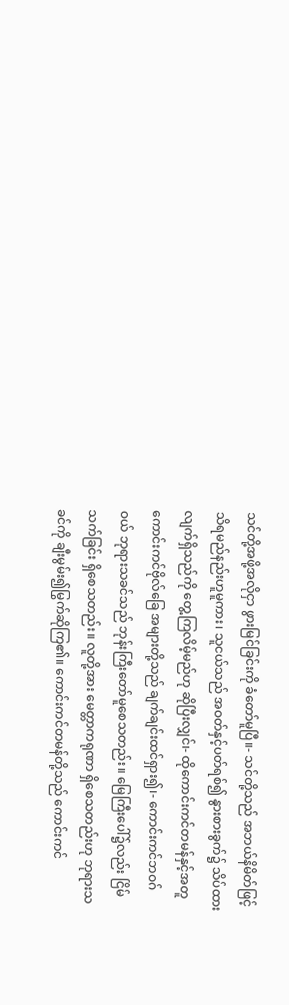သင်တို့အဖို့အလိုငှာ ဖွားမြင်ခြင်းကို ခံတော်မူပြီ။- သင်တို့သည် အဘယ်နိမိတ်ဖြင့် သိရမည်နည်းဟူမူကား၊ သူငယ်သည် အဝတ်နှင့်ပတ်ရစ်၍ နွားစားခွက်၌ သိပ်ထားလျက်ရှိသည်ကို တွေ့ကြလိမ့်မည်ဟု ဆိုပြီးလျှင်၊- ထိုကောင်းကင်တမန်နှင့်အတူ ကောင်းကင်ဗိုလ်ခြေ အများတို့သည် ချက်ချင်းထင်ရှား၍၊- ကောင်းကင်ဘဝဂ်ဝယ် ဘုရားသခင်သည် ဘုန်းကြီးတော်မူစေသတည်း။ မြေကြီးပေါ်၌လည်း ငြိမ်သက်ခြင်း ရှိစေသတည်း။ လူတို့အား မေတ္တာကရုဏာ ရှိစေသတည်းဟု ဘုရားသခင်ကို ချီးမွမ်း၍မြွက်ဆိုကြ၏။ ကောင်းကင်တမန်တို့သည် ကောင်းကင်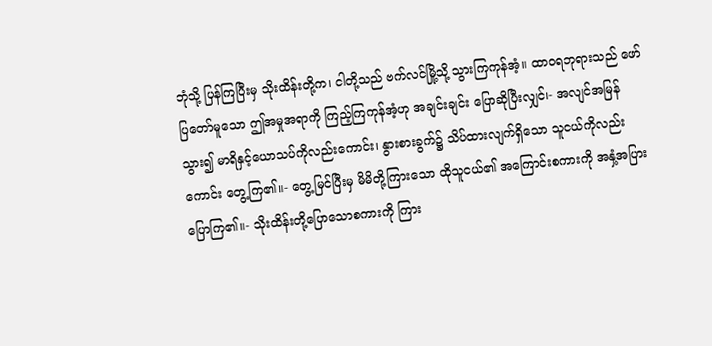ဘုံသို့ ပြန်ကြပြီးမှ သိုးထိန်းတို့က၊ ငါတို့သည် ဗက်လင်မြို့သို့ သွားကြကုန်အံ့။ ထာဝရဘုရားသည် ဖော်ပြတော်မူသော ဤအမှုအရာကို ကြည့်ကြကုန်အံ့ဟု အချင်းချင်း ပြောဆိုပြီးလျှင်၊- အလျင်အမြန်သွား၍ မာရိနှင့်ယောသပ်ကိုလည်းကောင်း၊ နွားစားခွက်၌ သိပ်ထားလျက်ရှိသော သူငယ်ကိုလည်းကောင်း တွေ့ကြ၏။- တွေ့မြင်ပြီးမှ မိမိတို့ကြားသော ထိုသူငယ်၏ အကြောင်းစကားကို အနှံ့အပြားပြောကြ၏။- သိုးထိန်းတို့ပြောသောစကားကို ကြား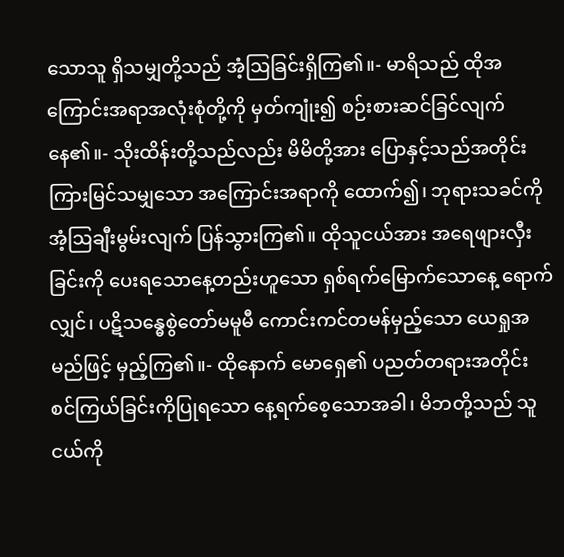သောသူ ရှိသမျှတို့သည် အံ့ဩခြင်းရှိကြ၏။- မာရိသည် ထိုအကြောင်းအရာအလုံးစုံတို့ကို မှတ်ကျုံး၍ စဉ်းစားဆင်ခြင်လျက် နေ၏။- သိုးထိန်းတို့သည်လည်း မိမိတို့အား ပြောနှင့်သည်အတိုင်း ကြားမြင်သမျှသော အကြောင်းအရာကို ထောက်၍၊ ဘုရားသခင်ကို အံ့ဩချီးမွမ်းလျက် ပြန်သွားကြ၏။ ထိုသူငယ်အား အရေဖျားလှီးခြင်းကို ပေးရသောနေ့တည်းဟူသော ရှစ်ရက်မြောက်သောနေ့ ရောက်လျှင်၊ ပဋိသန္ဓေစွဲတော်မမူမီ ကောင်းကင်တမန်မှည့်သော ယေရှုအမည်ဖြင့် မှည့်ကြ၏။- ထိုနောက် မောရှေ၏ ပညတ်တရားအတိုင်း စင်ကြယ်ခြင်းကိုပြုရသော နေ့ရက်စေ့သောအခါ၊ မိဘတို့သည် သူငယ်ကို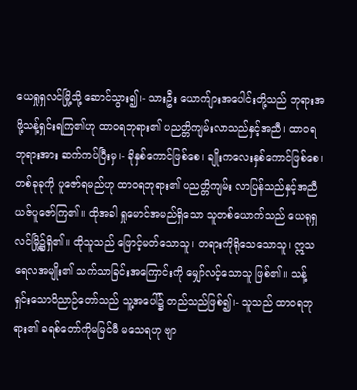ယေရှုရှလင်မြို့သို့ ဆောင်သွား၍၊- သားဦး ယောက်ျားအပေါင်းတို့သည် ဘုရားအဖို့သန့်ရှင်းရကြ၏ဟု ထာဝရဘုရား၏ ပညတ္တိကျမ်းလာသည်နှင့်အညီ၊ ထာဝရဘုရားအား ဆက်ကပ်ပြီးမှ၊- ခိုနှစ်ကောင်ဖြစ်စေ၊ ချိုးကလေးနှစ်ကောင်ဖြစ်စေ၊ တစ်ခုခုကို ပူဇော်ရမည်ဟု ထာဝရဘုရား၏ ပညတ္တိကျမ်း လာပြန်သည်နှင့်အညီ ယဇ်ပူဇော်ကြ၏။ ထိုအခါ ရှုမောင်အမည်ရှိသော သူတစ်ယောက်သည် ယေရုရှလင်မြို့၌ရှိ၏။ ထိုသူသည် ဖြောင့်မတ်သောသူ၊ တရားကိုရိုသေသောသူ၊ ဣသရေလအမျိုး၏ သက်သာခြင်းအကြောင်းကို မျှော်လင့်သောသူ ဖြစ်၏။ သန့်ရှင်းသောဝိညာဉ်တော်သည် သူ့အပေါ်၌ တည်သည်ဖြစ်၍၊- သူသည် ထာဝရဘုရား၏ ခရစ်တော်ကိုမမြင်မီ မသေရဟု ဗျာ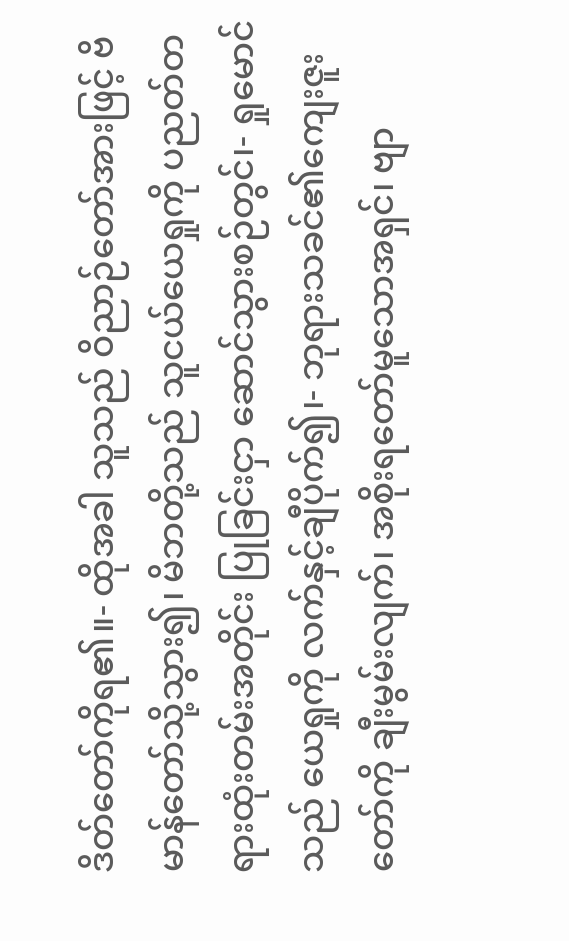ဒိတ်တော်ကိုရ၏။- ထိုအခါ သူသည် ဝိညာဉ်တော်အားဖြင့် ဗိမာန်တော်သို့သွား၍၊ မိဘတို့သည် သူငယ်ယေရှုကို ပညတ်တရားထုံးတမ်းအတိုင်း ပြုခြင်းငှာ ဆောင်သွားစဉ်တွင်၊- ရှုမောင်သည် ယေရှုကို လက်နှင့်ချီပိုက်၍၊- ဘုရားသခင်၏ကျေးဇူးတော်ကို ချီးမွမ်းလျက်၊ အစိုးရတော်မူသောအရှင်၊ ဗျာ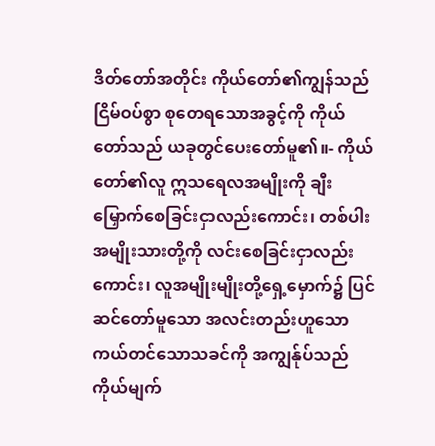ဒိတ်တော်အတိုင်း ကိုယ်တော်၏ကျွန်သည် ငြိမ်ဝပ်စွာ စုတေရသောအခွင့်ကို ကိုယ်တော်သည် ယခုတွင်ပေးတော်မူ၏။- ကိုယ်တော်၏လူ ဣသရေလအမျိုးကို ချီးမြှောက်စေခြင်းငှာလည်းကောင်း၊ တစ်ပါးအမျိုးသားတို့ကို လင်းစေခြင်းငှာလည်းကောင်း၊ လူအမျိုးမျိုးတို့ရှေ့မှောက်၌ ပြင်ဆင်တော်မူသော အလင်းတည်းဟူသော ကယ်တင်သောသခင်ကို အကျွန်ုပ်သည် ကိုယ်မျက်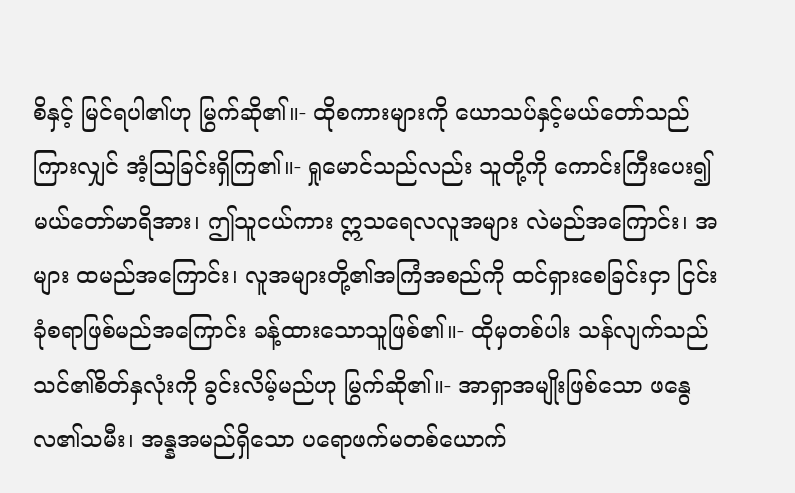စိနှင့် မြင်ရပါ၏ဟု မြွက်ဆို၏။- ထိုစကားများကို ယောသပ်နှင့်မယ်တော်သည် ကြားလျှင် အံ့ဩခြင်းရှိကြ၏။- ရှုမောင်သည်လည်း သူတို့ကို ကောင်းကြီးပေး၍ မယ်တော်မာရိအား၊ ဤသူငယ်ကား ဣသရေလလူအများ လဲမည်အကြောင်း၊ အများ ထမည်အကြောင်း၊ လူအများတို့၏အကြံအစည်ကို ထင်ရှားစေခြင်းငှာ ငြင်းခုံစရာဖြစ်မည်အကြောင်း ခန့်ထားသောသူဖြစ်၏။- ထိုမှတစ်ပါး သန်လျက်သည် သင်၏စိတ်နှလုံးကို ခွင်းလိမ့်မည်ဟု မြွက်ဆို၏။- အာရှာအမျိုးဖြစ်သော ဖနွေလ၏သမီး၊ အန္နအမည်ရှိသော ပရောဖက်မတစ်ယောက်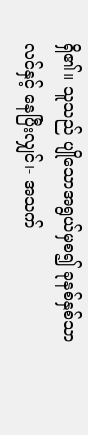ရှိ၏။ သူသည် ပျိုသောအရွယ်မှစ၍ ခုနစ်နှစ်သာလင်နှင့် နေပြီးလျှင်၊- အသက်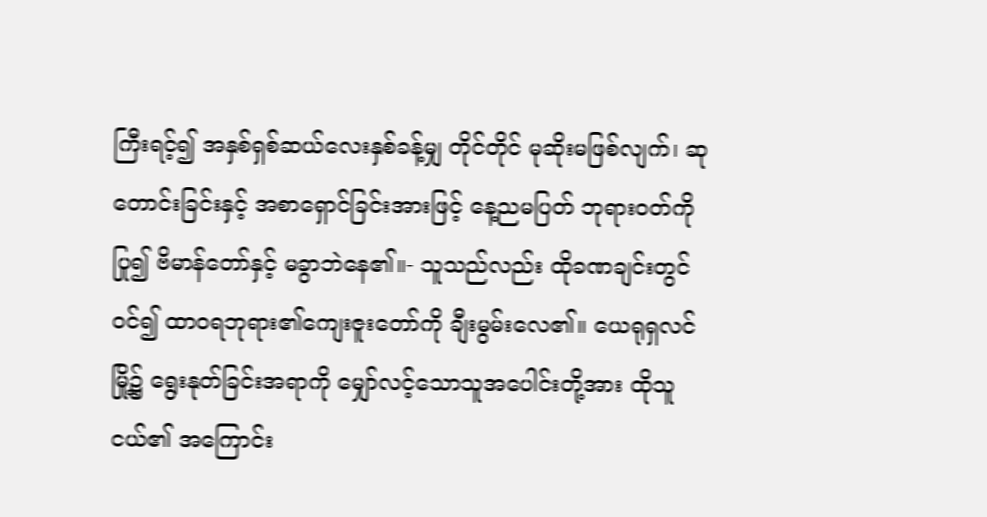ကြီးရင့်၍ အနှစ်ရှစ်ဆယ်လေးနှစ်ခန့်မျှ တိုင်တိုင် မုဆိုးမဖြစ်လျက်၊ ဆုတောင်းခြင်းနှင့် အစာရှောင်ခြင်းအားဖြင့် နေ့ညမပြတ် ဘုရားဝတ်ကိုပြု၍ ဗိမာန်တော်နှင့် မခွာဘဲနေ၏။- သူသည်လည်း ထိုခဏချင်းတွင်ဝင်၍ ထာဝရဘုရား၏ကျေးဇူးတော်ကို ချီးမွမ်းလေ၏။ ယေရုရှလင်မြို့၌ ရွေးနုတ်ခြင်းအရာကို မျှော်လင့်သောသူအပေါင်းတို့အား ထိုသူငယ်၏ အကြောင်း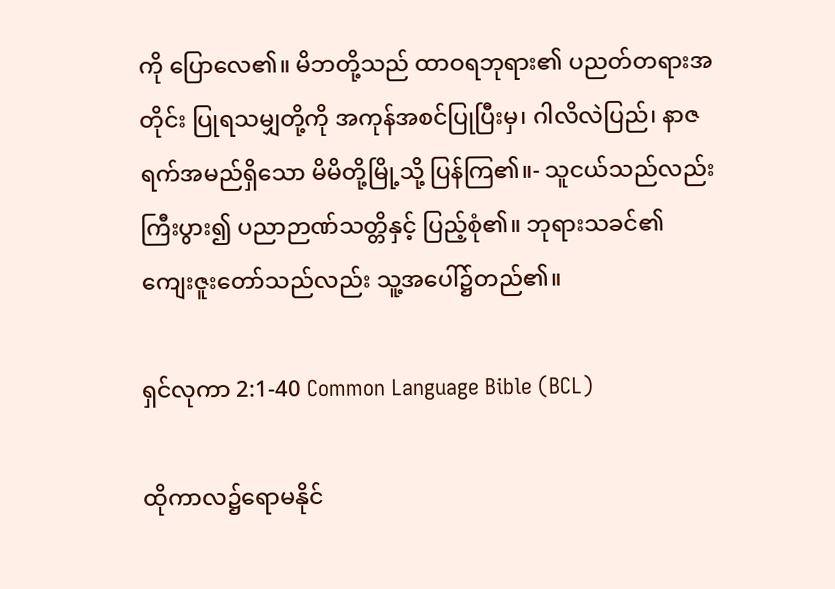ကို ပြောလေ၏။ မိဘတို့သည် ထာဝရဘုရား၏ ပညတ်တရားအတိုင်း ပြုရသမျှတို့ကို အကုန်အစင်ပြုပြီးမှ၊ ဂါလိလဲပြည်၊ နာဇရက်အမည်ရှိသော မိမိတို့မြို့သို့ ပြန်ကြ၏။- သူငယ်သည်လည်း ကြီးပွား၍ ပညာဉာဏ်သတ္တိနှင့် ပြည့်စုံ၏။ ဘုရားသခင်၏ ကျေးဇူးတော်သည်လည်း သူ့အပေါ်၌တည်၏။

ရှင်လုကာ 2:1-40 Common Language Bible (BCL)

ထိုကာလ၌ရောမနိုင်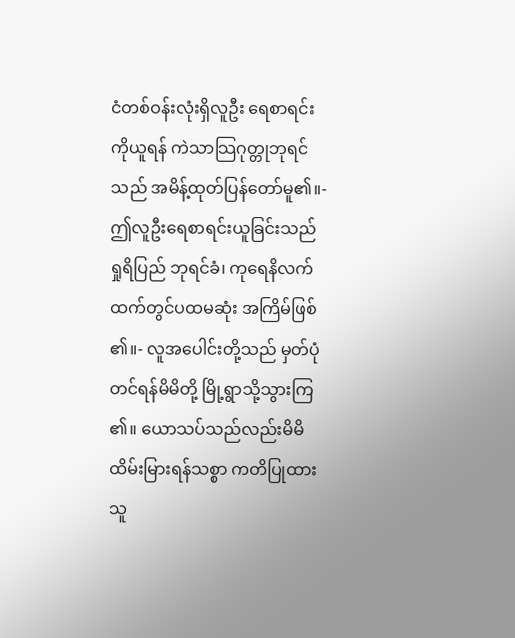ငံတစ်ဝန်းလုံးရှိလူဦး ရေစာရင်းကိုယူရန် ကဲသာသြဂုတ္တုဘုရင်သည် အမိန့်ထုတ်ပြန်တော်မူ၏။- ဤလူဦးရေစာရင်းယူခြင်းသည် ရှုရိပြည် ဘုရင်ခံ၊ ကုရေနိလက်ထက်တွင်ပထမဆုံး အကြိမ်ဖြစ်၏။- လူအပေါင်းတို့သည် မှတ်ပုံတင်ရန်မိမိတို့ မြို့ရွာသို့သွားကြ၏။ ယောသပ်သည်လည်းမိမိထိမ်းမြားရန်သစ္စာ ကတိပြုထားသူ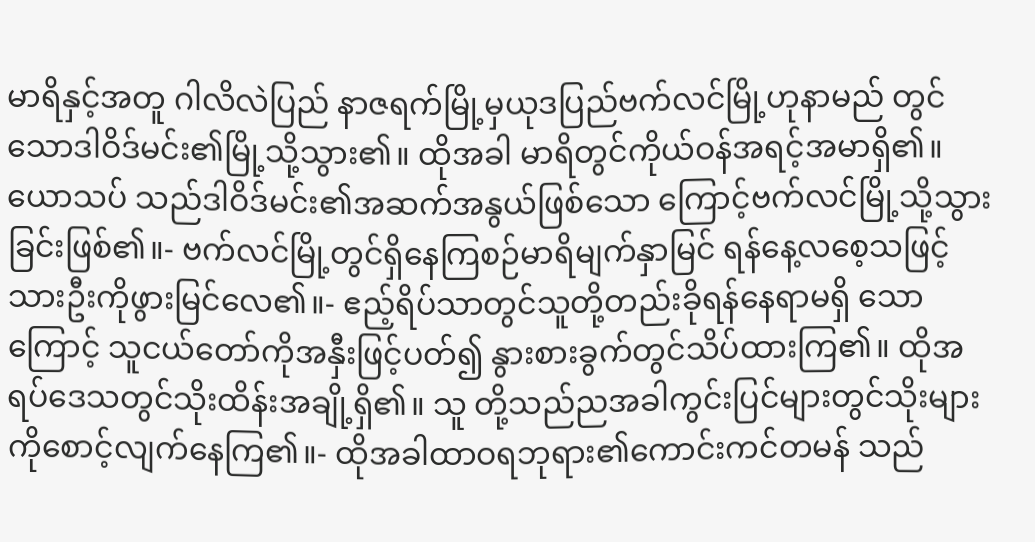မာရိနှင့်အတူ ဂါလိလဲပြည် နာဇရက်မြို့မှယုဒပြည်ဗက်လင်မြို့ဟုနာမည် တွင်သောဒါဝိဒ်မင်း၏မြို့သို့သွား၏။ ထိုအခါ မာရိတွင်ကိုယ်ဝန်အရင့်အမာရှိ၏။ ယောသပ် သည်ဒါဝိဒ်မင်း၏အဆက်အနွယ်ဖြစ်သော ကြောင့်ဗက်လင်မြို့သို့သွားခြင်းဖြစ်၏။- ဗက်လင်မြို့တွင်ရှိနေကြစဉ်မာရိမျက်နှာမြင် ရန်နေ့လစေ့သဖြင့်သားဦးကိုဖွားမြင်လေ၏။- ဧည့်ရိပ်သာတွင်သူတို့တည်းခိုရန်နေရာမရှိ သောကြောင့် သူငယ်တော်ကိုအနှီးဖြင့်ပတ်၍ နွားစားခွက်တွင်သိပ်ထားကြ၏။ ထိုအရပ်ဒေသတွင်သိုးထိန်းအချို့ရှိ၏။ သူ တို့သည်ညအခါကွင်းပြင်များတွင်သိုးများ ကိုစောင့်လျက်နေကြ၏။- ထိုအခါထာဝရဘုရား၏ကောင်းကင်တမန် သည်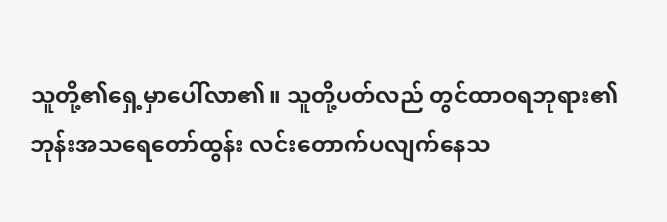သူတို့၏ရှေ့မှာပေါ်လာ၏။ သူတို့ပတ်လည် တွင်ထာဝရဘုရား၏ဘုန်းအသရေတော်ထွန်း လင်းတောက်ပလျက်နေသ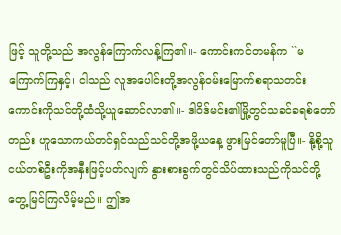ဖြင့် သူတို့သည် အလွန်ကြောက်လန့်ကြ၏။- ကောင်းကင်တမန်က ``မကြောက်ကြနှင့်၊ ငါသည် လူအပေါင်းတို့အလွန်ဝမ်းမြောက်စရာသတင်း ကောင်းကိုသင်တို့ထံသို့ယူဆောင်လာ၏။- ဒါဝိဒ်မင်း၏မြို့တွင်သခင်ခရစ်တော်တည်း ဟူသောကယ်တင်ရှင်သည်သင်တို့အဖို့ယနေ့ ဖွားမြင်တော်မူပြီ။- နို့စို့သူငယ်တစ်ဦးကိုအနှီးဖြင့်ပတ်လျက် နွားစားခွက်တွင်သိပ်ထားသည်ကိုသင်တို့ တွေ့မြင်ကြလိမ့်မည်။ ဤအ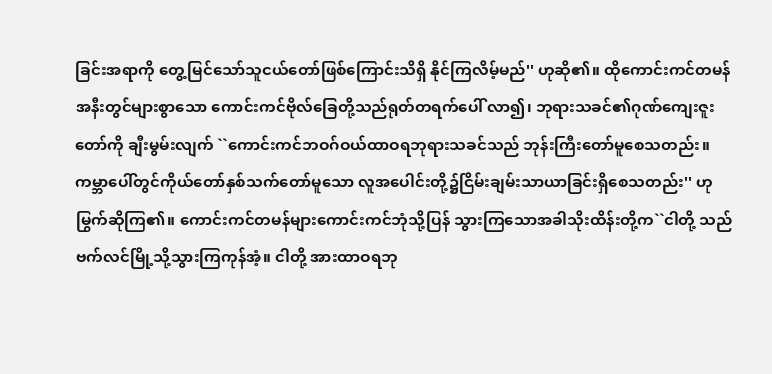ခြင်းအရာကို တွေ့မြင်သော်သူငယ်တော်ဖြစ်ကြောင်းသိရှိ နိုင်ကြလိမ့်မည်'' ဟုဆို၏။ ထိုကောင်းကင်တမန်အနီးတွင်များစွာသော ကောင်းကင်ဗိုလ်ခြေတို့သည်ရုတ်တရက်ပေါ် လာ၍၊ ဘုရားသခင်၏ဂုဏ်ကျေးဇူးတော်ကို ချီးမွမ်းလျက် ``ကောင်းကင်ဘဝဂ်ဝယ်ထာဝရဘုရားသခင်သည် ဘုန်းကြီးတော်မူစေသတည်း။ ကမ္ဘာပေါ်တွင်ကိုယ်တော်နှစ်သက်တော်မူသော လူအပေါင်းတို့၌ငြိမ်းချမ်းသာယာခြင်းရှိစေသတည်း'' ဟုမြွက်ဆိုကြ၏။ ကောင်းကင်တမန်များကောင်းကင်ဘုံသို့ပြန် သွားကြသောအခါသိုးထိန်းတို့က``ငါတို့ သည်ဗက်လင်မြို့သို့သွားကြကုန်အံ့။ ငါတို့ အားထာဝရဘု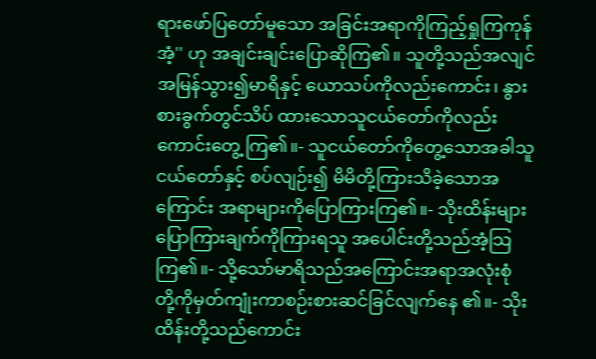ရားဖော်ပြတော်မူသော အခြင်းအရာကိုကြည့်ရှုကြကုန်အံ့'' ဟု အချင်းချင်းပြောဆိုကြ၏။ သူတို့သည်အလျင်အမြန်သွား၍မာရိနှင့် ယောသပ်ကိုလည်းကောင်း၊ နွားစားခွက်တွင်သိပ် ထားသောသူငယ်တော်ကိုလည်းကောင်းတွေ့ ကြ၏။- သူငယ်တော်ကိုတွေ့သောအခါသူငယ်တော်နှင့် စပ်လျဉ်း၍ မိမိတို့ကြားသိခဲ့သောအကြောင်း အရာများကိုပြောကြားကြ၏။- သိုးထိန်းများပြောကြားချက်ကိုကြားရသူ အပေါင်းတို့သည်အံ့သြကြ၏။- သို့သော်မာရိသည်အကြောင်းအရာအလုံးစုံ တို့ကိုမှတ်ကျုံးကာစဉ်းစားဆင်ခြင်လျက်နေ ၏။- သိုးထိန်းတို့သည်ကောင်း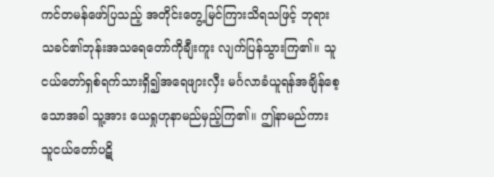ကင်တမန်ဖော်ပြသည့် အတိုင်းတွေ့မြင်ကြားသိရသဖြင့် ဘုရား သခင်၏ဘုန်းအသရေတော်ကိုချီးကူး လျက်ပြန်သွားကြ၏။ သူငယ်တော်ရှစ်ရက်သားရှိ၍အရေဖျားလှီး မင်္ဂလာခံယူရန်အချိန်စေ့သောအခါ သူ့အား ယေရှုဟုနာမည်မှည့်ကြ၏။ ဤနာမည်ကား သူငယ်တော်ပဋိ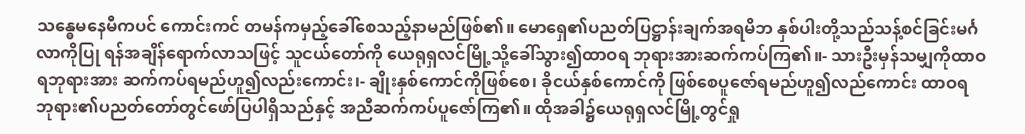သန္ဓေမနေမီကပင် ကောင်းကင် တမန်ကမှည့်ခေါ်စေသည့်နာမည်ဖြစ်၏။ မောရှေ၏ပညတ်ပြဋ္ဌာန်းချက်အရမိဘ နှစ်ပါးတို့သည်သန့်စင်ခြင်းမင်္ဂလာကိုပြု ရန်အချိန်ရောက်လာသဖြင့် သူငယ်တော်ကို ယေရုရှလင်မြို့သို့ခေါ်သွား၍ထာဝရ ဘုရားအားဆက်ကပ်ကြ၏။- သားဦးမှန်သမျှကိုထာဝရဘုရားအား ဆက်ကပ်ရမည်ဟူ၍လည်းကောင်း၊- ချိုးနှစ်ကောင်ကိုဖြစ်စေ၊ ခိုငယ်နှစ်ကောင်ကို ဖြစ်စေပူဇော်ရမည်ဟူ၍လည်ကောင်း ထာဝရ ဘုရား၏ပညတ်တော်တွင်ဖော်ပြပါရှိသည်နှင့် အညီဆက်ကပ်ပူဇော်ကြ၏။ ထိုအခါ၌ယေရုရှလင်မြို့တွင်ရှု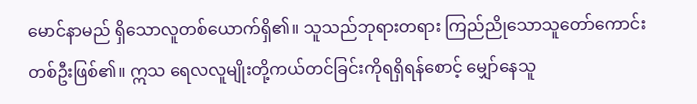မောင်နာမည် ရှိသောလူတစ်ယောက်ရှိ၏။ သူသည်ဘုရားတရား ကြည်ညိုသောသူတော်ကောင်းတစ်ဦးဖြစ်၏။ ဣသ ရေလလူမျိုးတို့ကယ်တင်ခြင်းကိုရရှိရန်စောင့် မျှော်နေသူ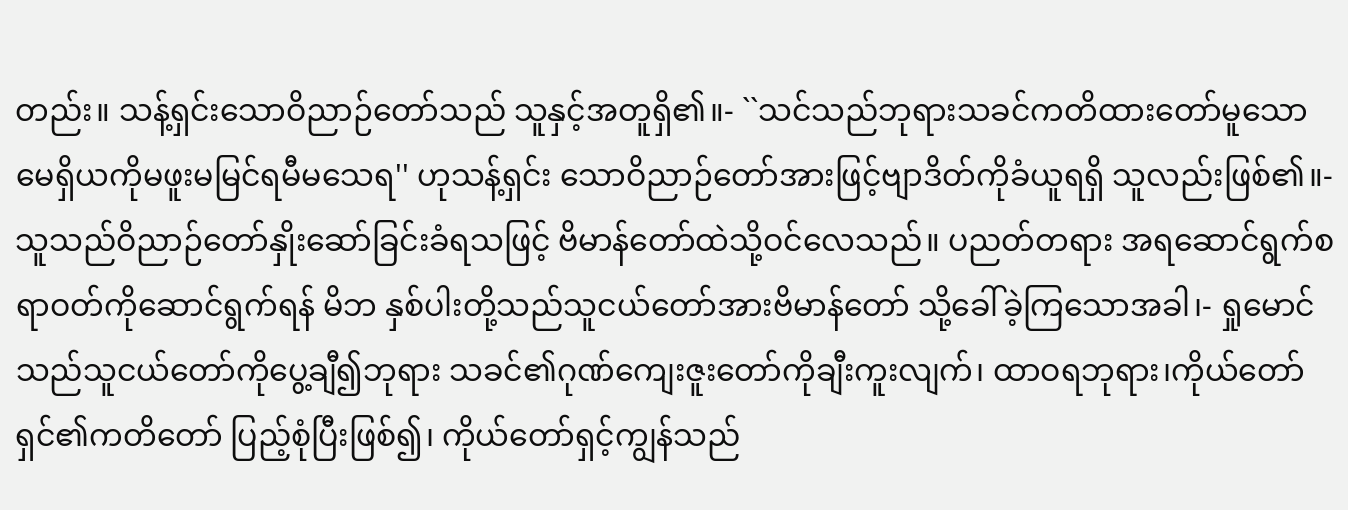တည်း။ သန့်ရှင်းသောဝိညာဉ်တော်သည် သူနှင့်အတူရှိ၏။- ``သင်သည်ဘုရားသခင်ကတိထားတော်မူသော မေရှိယကိုမဖူးမမြင်ရမီမသေရ'' ဟုသန့်ရှင်း သောဝိညာဉ်တော်အားဖြင့်ဗျာဒိတ်ကိုခံယူရရှိ သူလည်းဖြစ်၏။- သူသည်ဝိညာဉ်တော်နှိုးဆော်ခြင်းခံရသဖြင့် ဗိမာန်တော်ထဲသို့ဝင်လေသည်။ ပညတ်တရား အရဆောင်ရွက်စရာဝတ်ကိုဆောင်ရွက်ရန် မိဘ နှစ်ပါးတို့သည်သူငယ်တော်အားဗိမာန်တော် သို့ခေါ်ခဲ့ကြသောအခါ၊- ရှုမောင်သည်သူငယ်တော်ကိုပွေ့ချီ၍ဘုရား သခင်၏ဂုဏ်ကျေးဇူးတော်ကိုချီးကူးလျက်၊ ထာဝရဘုရား၊ကိုယ်တော်ရှင်၏ကတိတော် ပြည့်စုံပြီးဖြစ်၍၊ ကိုယ်တော်ရှင့်ကျွန်သည်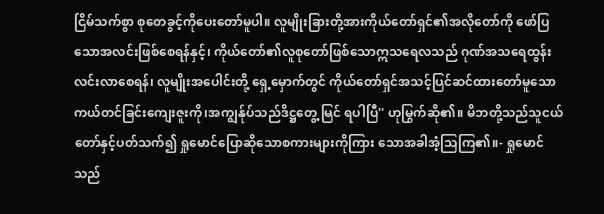ငြိမ်သက်စွာ စုတေခွင့်ကိုပေးတော်မူပါ။ လူမျိုးခြားတို့အားကိုယ်တော်ရှင်၏အလိုတော်ကို ဖော်ပြသောအလင်းဖြစ်စေရန်နှင့်၊ ကိုယ်တော်၏လူစုတော်ဖြစ်သောဣသရေလသည် ဂုဏ်အသရေထွန်းလင်းလာစေရန်၊ လူမျိုးအပေါင်းတို့ ရှေ့မှောက်တွင် ကိုယ်တော်ရှင်အသင့်ပြင်ဆင်ထားတော်မူသော ကယ်တင်ခြင်းကျေးဇူးကို၊အကျွန်ုပ်သည်ဒိဋ္ဌတွေ့ မြင် ရပါပြီ'' ဟုမြွက်ဆို၏။ မိဘတို့သည်သူငယ်တော်နှင့်ပတ်သက်၍ ရှုမောင်ပြောဆိုသောစကားများကိုကြား သောအခါအံ့သြကြ၏။- ရှုမောင်သည်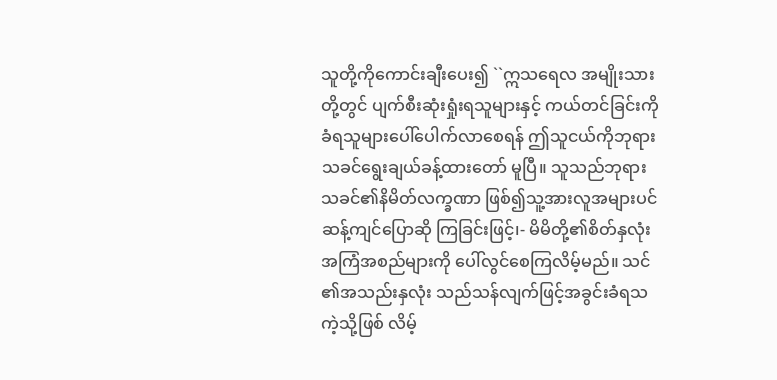သူတို့ကိုကောင်းချီးပေး၍ ``ဣသရေလ အမျိုးသားတို့တွင် ပျက်စီးဆုံးရှုံးရသူများနှင့် ကယ်တင်ခြင်းကိုခံရသူများပေါ်ပေါက်လာစေရန် ဤသူငယ်ကိုဘုရားသခင်ရွေးချယ်ခန့်ထားတော် မူပြီ။ သူသည်ဘုရားသခင်၏နိမိတ်လက္ခဏာ ဖြစ်၍သူ့အားလူအများပင်ဆန့်ကျင်ပြောဆို ကြခြင်းဖြင့်၊- မိမိတို့၏စိတ်နှလုံးအကြံအစည်များကို ပေါ်လွင်စေကြလိမ့်မည်။ သင်၏အသည်းနှလုံး သည်သန်လျက်ဖြင့်အခွင်းခံရသကဲ့သို့ဖြစ် လိမ့်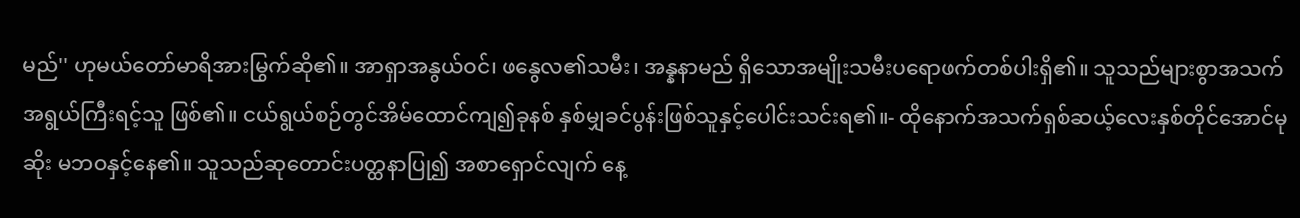မည်'' ဟုမယ်တော်မာရိအားမြွက်ဆို၏။ အာရှာအနွယ်ဝင်၊ ဖနွေလ၏သမီး၊ အန္နနာမည် ရှိသောအမျိုးသမီးပရောဖက်တစ်ပါးရှိ၏။ သူသည်များစွာအသက်အရွယ်ကြီးရင့်သူ ဖြစ်၏။ ငယ်ရွယ်စဉ်တွင်အိမ်ထောင်ကျ၍ခုနစ် နှစ်မျှခင်ပွန်းဖြစ်သူနှင့်ပေါင်းသင်းရ၏။- ထိုနောက်အသက်ရှစ်ဆယ့်လေးနှစ်တိုင်အောင်မုဆိုး မဘဝနှင့်နေ၏။ သူသည်ဆုတောင်းပတ္ထနာပြု၍ အစာရှောင်လျက် နေ့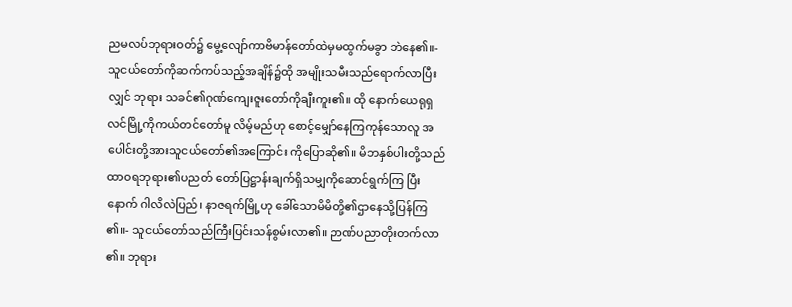ညမလပ်ဘုရားဝတ်၌ မွေ့လျော်ကာဗိမာန်တော်ထဲမှမထွက်မခွာ ဘဲနေ၏။- သူငယ်တော်ကိုဆက်ကပ်သည့်အချိန်၌ထို အမျိုးသမီးသည်ရောက်လာပြီးလျှင် ဘုရား သခင်၏ဂုဏ်ကျေးဇူးတော်ကိုချီးကူး၏။ ထို နောက်ယေရုရှလင်မြို့ကိုကယ်တင်တော်မူ လိမ့်မည်ဟု စောင့်မျှော်နေကြကုန်သောလူ အပေါင်းတို့အားသူငယ်တော်၏အကြောင်း ကိုပြောဆို၏။ မိဘနှစ်ပါးတို့သည်ထာဝရဘုရား၏ပညတ် တော်ပြဋ္ဌာန်းချက်ရှိသမျှကိုဆောင်ရွက်ကြ ပြီးနောက် ဂါလိလဲပြည်၊ နာဇရက်မြို့ဟု ခေါ်သောမိမိတို့၏ဌာနေသို့ပြန်ကြ၏။- သူငယ်တော်သည်ကြီးပြင်းသန်စွမ်းလာ၏။ ဉာဏ်ပညာတိုးတက်လာ၏။ ဘုရား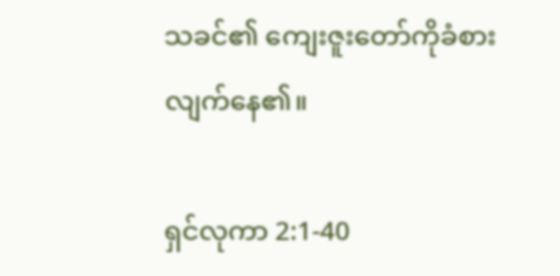သခင်၏ ကျေးဇူးတော်ကိုခံစားလျက်နေ၏။

ရှင်လုကာ 2:1-40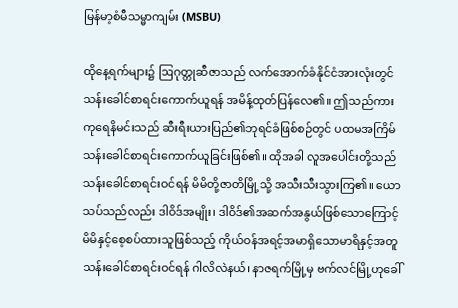မြန်မာ့စံမီသမ္မာကျမ်း (MSBU)

ထိုနေ့ရက်များ၌ ဩဂုတ္တုဆီဇာသည် လက်အောက်ခံနိုင်ငံအားလုံးတွင် သန်းခေါင်စာရင်းကောက်ယူရန် အမိန့်ထုတ်ပြန်လေ၏။ ဤသည်ကား ကုရေနိမင်းသည် ဆီးရီးယားပြည်၏ဘုရင်ခံဖြစ်စဉ်တွင် ပထမအကြိမ်သန်းခေါင်စာရင်းကောက်ယူခြင်းဖြစ်၏။ ထိုအခါ လူအပေါင်းတို့သည် သန်းခေါင်စာရင်းဝင်ရန် မိမိတို့ဇာတိမြို့သို့ အသီးသီးသွားကြ၏။ ယောသပ်သည်လည်း ဒါဝိဒ်အမျိုး၊ ဒါဝိဒ်၏အဆက်အနွယ်ဖြစ်သောကြောင့် မိမိနှင့်စေ့စပ်ထားသူဖြစ်သည့် ကိုယ်ဝန်အရင့်အမာရှိသောမာရိနှင့်အတူ သန်းခေါင်စာရင်းဝင်ရန် ဂါလိလဲနယ်၊ နာဇရက်မြို့မှ ဗက်လင်မြို့ဟုခေါ်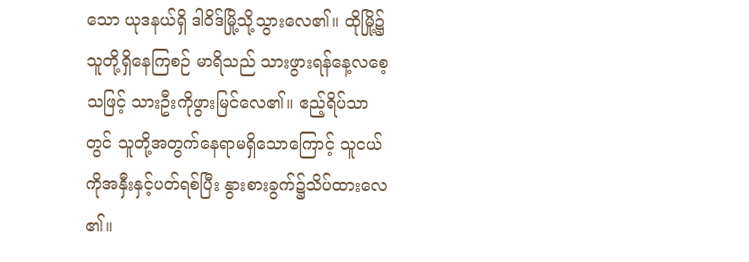သော ယုဒနယ်ရှိ ဒါဝိဒ်မြို့သို့သွားလေ၏။ ထိုမြို့၌သူတို့ရှိနေကြစဉ် မာရိသည် သားဖွားရန်နေ့လစေ့သဖြင့် သားဦးကိုဖွားမြင်လေ၏။ ဧည့်ရိပ်သာတွင် သူတို့အတွက်နေရာမရှိသောကြောင့် သူငယ်ကိုအနှီးနှင့်ပတ်ရစ်ပြီး နွားစားခွက်၌သိပ်ထားလေ၏။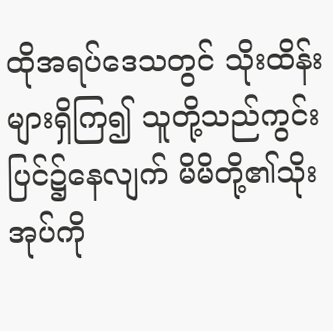ထိုအရပ်ဒေသတွင် သိုးထိန်းများရှိကြ၍ သူတို့သည်ကွင်းပြင်၌နေလျက် မိမိတို့၏သိုးအုပ်ကို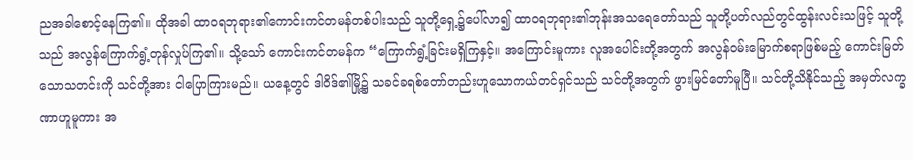ညအခါစောင့်နေကြ၏။ ထိုအခါ ထာဝရဘုရား၏ကောင်းကင်တမန်တစ်ပါးသည် သူတို့ရှေ့၌ပေါ်လာ၍ ထာဝရဘုရား၏ဘုန်းအသရေတော်သည် သူတို့ပတ်လည်တွင်ထွန်းလင်းသဖြင့် သူတို့သည် အလွန်ကြောက်ရွံ့တုန်လှုပ်ကြ၏။ သို့သော် ကောင်းကင်တမန်က “ကြောက်ရွံ့ခြင်းမရှိကြနှင့်။ အကြောင်းမူကား လူအပေါင်းတို့အတွက် အလွန်ဝမ်းမြောက်စရာဖြစ်မည့် ကောင်းမြတ်သောသတင်းကို သင်တို့အား ငါပြောကြားမည်။ ယနေ့တွင် ဒါဝိဒ်၏မြို့၌ သခင်ခရစ်တော်တည်းဟူသောကယ်တင်ရှင်သည် သင်တို့အတွက် ဖွားမြင်တော်မူပြီ။ သင်တို့သိနိုင်သည့် အမှတ်လက္ခဏာဟူမူကား အ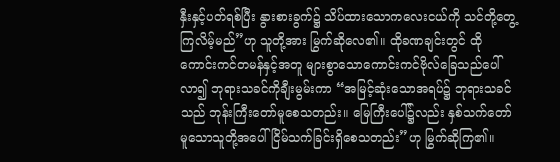နှီးနှင့်ပတ်ရစ်ပြီး နွားစားခွက်၌ သိပ်ထားသောကလေးငယ်ကို သင်တို့တွေ့ကြလိမ့်မည်”ဟု သူတို့အား မြွက်ဆိုလေ၏။ ထိုခဏချင်းတွင် ထိုကောင်းကင်တမန်နှင့်အတူ များစွာသောကောင်းကင်ဗိုလ်ခြေသည်ပေါ်လာ၍ ဘုရားသခင်ကိုချီးမွမ်းကာ “အမြင့်ဆုံးသောအရပ်၌ ဘုရားသခင်သည် ဘုန်းကြီးတော်မူစေသတည်း။ မြေကြီးပေါ်၌လည်း နှစ်သက်တော်မူသောသူတို့အပေါ် ငြိမ်သက်ခြင်းရှိစေသတည်း”ဟု မြွက်ဆိုကြ၏။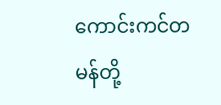ကောင်းကင်တမန်တို့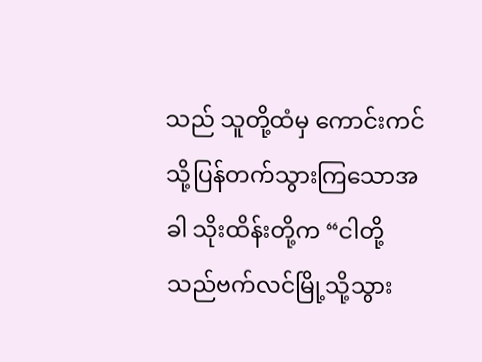သည် သူတို့ထံမှ ကောင်းကင်သို့ပြန်တက်သွားကြသောအခါ သိုးထိန်းတို့က “ငါတို့သည်ဗက်လင်မြို့သို့သွား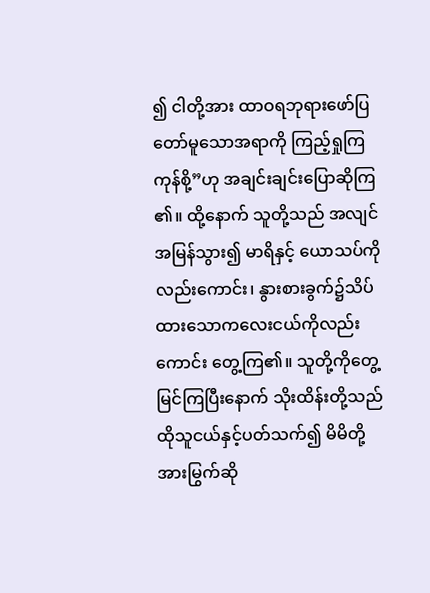၍ ငါတို့အား ထာဝရဘုရားဖော်ပြတော်မူသောအရာကို ကြည့်ရှုကြကုန်စို့”ဟု အချင်းချင်းပြောဆိုကြ၏။ ထို့နောက် သူတို့သည် အလျင်အမြန်သွား၍ မာရိနှင့် ယောသပ်ကိုလည်းကောင်း၊ နွားစားခွက်၌သိပ်ထားသောကလေးငယ်ကိုလည်းကောင်း တွေ့ကြ၏။ သူတို့ကိုတွေ့မြင်ကြပြီးနောက် သိုးထိန်းတို့သည် ထိုသူငယ်နှင့်ပတ်သက်၍ မိမိတို့အားမြွက်ဆို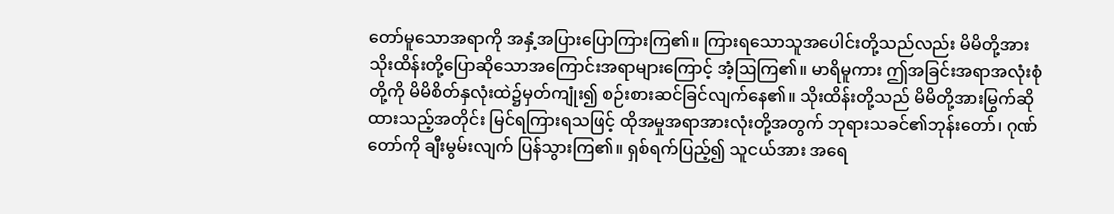တော်မူသောအရာကို အနှံ့အပြားပြောကြားကြ၏။ ကြားရသောသူအပေါင်းတို့သည်လည်း မိမိတို့အား သိုးထိန်းတို့ပြောဆိုသောအကြောင်းအရာများကြောင့် အံ့ဩကြ၏။ မာရိမူကား ဤအခြင်းအရာအလုံးစုံတို့ကို မိမိစိတ်နှလုံးထဲ၌မှတ်ကျုံး၍ စဉ်းစားဆင်ခြင်လျက်နေ၏။ သိုးထိန်းတို့သည် မိမိတို့အားမြွက်ဆိုထားသည့်အတိုင်း မြင်ရကြားရသဖြင့် ထိုအမှုအရာအားလုံးတို့အတွက် ဘုရားသခင်၏ဘုန်းတော်၊ ဂုဏ်တော်ကို ချီးမွမ်းလျက် ပြန်သွားကြ၏။ ရှစ်ရက်ပြည့်၍ သူငယ်အား အရေ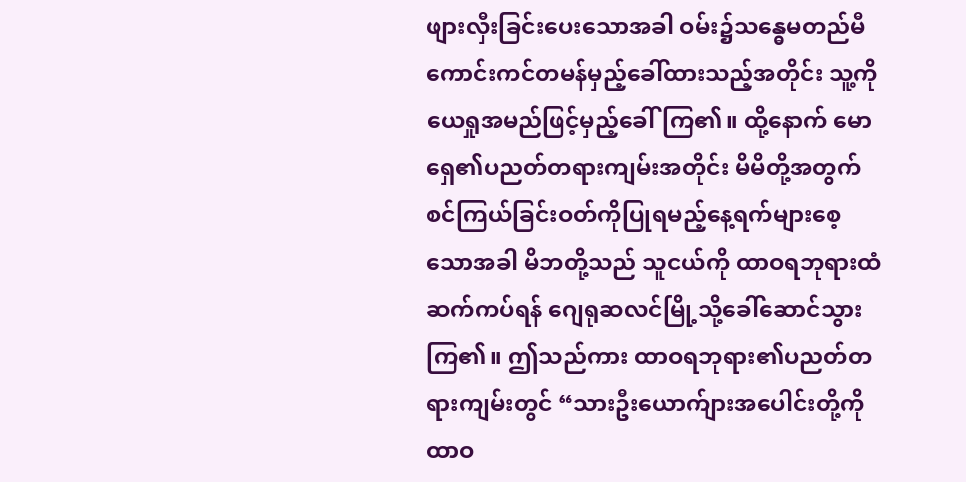ဖျားလှီးခြင်းပေးသောအခါ ဝမ်း၌သန္ဓေမတည်မီ ကောင်းကင်တမန်မှည့်ခေါ်ထားသည့်အတိုင်း သူ့ကို ယေရှုအမည်ဖြင့်မှည့်ခေါ်ကြ၏။ ထို့နောက် မောရှေ၏ပညတ်တရားကျမ်းအတိုင်း မိမိတို့အတွက် စင်ကြယ်ခြင်းဝတ်ကိုပြုရမည့်နေ့ရက်များစေ့သောအခါ မိဘတို့သည် သူငယ်ကို ထာဝရဘုရားထံဆက်ကပ်ရန် ဂျေရုဆလင်မြို့သို့ခေါ်ဆောင်သွားကြ၏။ ဤသည်ကား ထာဝရဘုရား၏ပညတ်တရားကျမ်းတွင် “သားဦးယောက်ျားအပေါင်းတို့ကို ထာဝ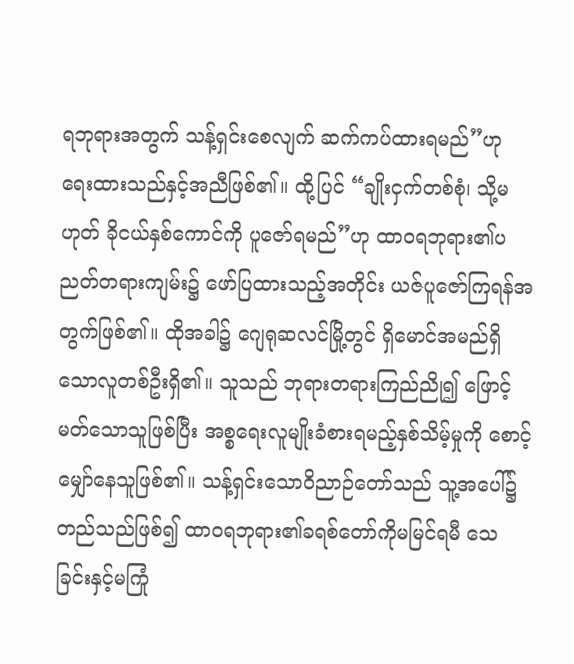ရဘုရားအတွက် သန့်ရှင်းစေလျက် ဆက်ကပ်ထားရမည်”ဟု ရေးထားသည်နှင့်အညီဖြစ်၏။ ထို့ပြင် “ချိုးငှက်တစ်စုံ၊ သို့မဟုတ် ခိုငယ်နှစ်ကောင်ကို ပူဇော်ရမည်”ဟု ထာဝရဘုရား၏ပညတ်တရားကျမ်း၌ ဖော်ပြထားသည့်အတိုင်း ယဇ်ပူဇော်ကြရန်အတွက်ဖြစ်၏။ ထိုအခါ၌ ဂျေရုဆလင်မြို့တွင် ရှိမောင်အမည်ရှိသောလူတစ်ဦးရှိ၏။ သူသည် ဘုရားတရားကြည်ညို၍ ဖြောင့်မတ်သောသူဖြစ်ပြီး အစ္စရေးလူမျိုးခံစားရမည့်နှစ်သိမ့်မှုကို စောင့်မျှော်နေသူဖြစ်၏။ သန့်ရှင်းသောဝိညာဉ်တော်သည် သူ့အပေါ်၌တည်သည်ဖြစ်၍ ထာဝရဘုရား၏ခရစ်တော်ကိုမမြင်ရမီ သေခြင်းနှင့်မကြုံ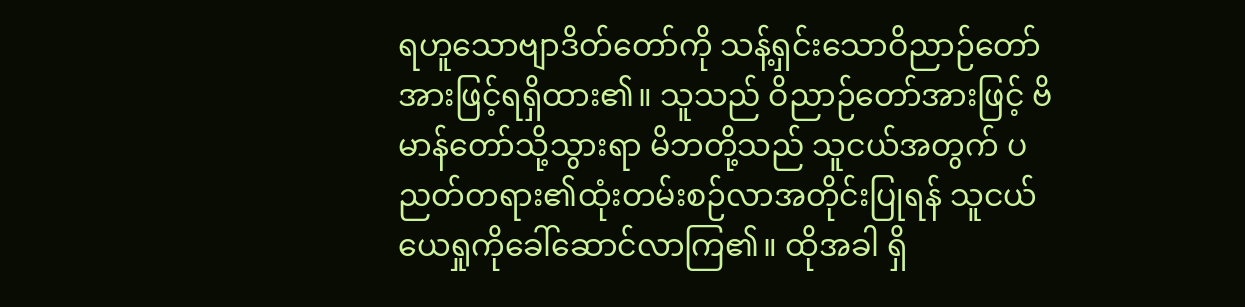ရဟူသောဗျာဒိတ်တော်ကို သန့်ရှင်းသောဝိညာဉ်တော်အားဖြင့်ရရှိထား၏။ သူသည် ဝိညာဉ်တော်အားဖြင့် ဗိမာန်တော်သို့သွားရာ မိဘတို့သည် သူငယ်အတွက် ပညတ်တရား၏ထုံးတမ်းစဉ်လာအတိုင်းပြုရန် သူငယ်ယေရှုကိုခေါ်ဆောင်လာကြ၏။ ထိုအခါ ရှိ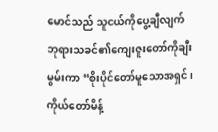မောင်သည် သူငယ်ကိုပွေ့ချီလျက် ဘုရားသခင်၏ကျေးဇူးတော်ကိုချီးမွမ်းကာ “စိုးပိုင်တော်မူသောအရှင်၊ ကိုယ်တော်မိန့်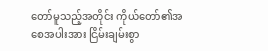တော်မူသည့်အတိုင်း ကိုယ်တော်၏အစေအပါးအား ငြိမ်းချမ်းစွာ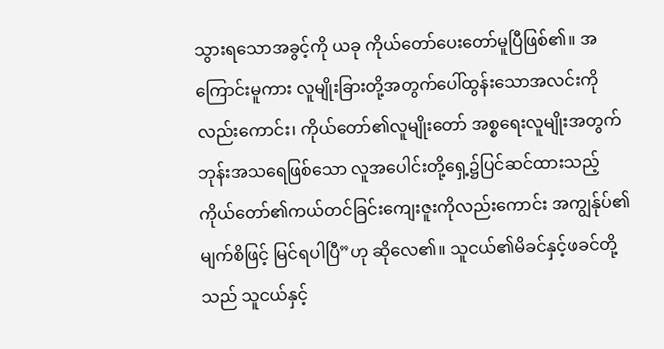သွားရသောအခွင့်ကို ယခု ကိုယ်တော်ပေးတော်မူပြီဖြစ်၏။ အကြောင်းမူကား လူမျိုးခြားတို့အတွက်ပေါ်ထွန်းသောအလင်းကိုလည်းကောင်း၊ ကိုယ်တော်၏လူမျိုးတော် အစ္စရေးလူမျိုးအတွက်ဘုန်းအသရေဖြစ်သော လူအပေါင်းတို့ရှေ့၌ပြင်ဆင်ထားသည့် ကိုယ်တော်၏ကယ်တင်ခြင်းကျေးဇူးကိုလည်းကောင်း အကျွန်ုပ်၏မျက်စိဖြင့် မြင်ရပါပြီ”ဟု ဆိုလေ၏။ သူငယ်၏မိခင်နှင့်ဖခင်တို့သည် သူငယ်နှင့်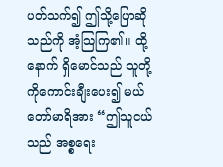ပတ်သက်၍ ဤသို့ပြောဆိုသည်ကို အံ့သြကြ၏။ ထို့နောက် ရှိမောင်သည် သူတို့ကိုကောင်းချီးပေး၍ မယ်တော်မာရိအား “ဤသူငယ်သည် အစ္စရေး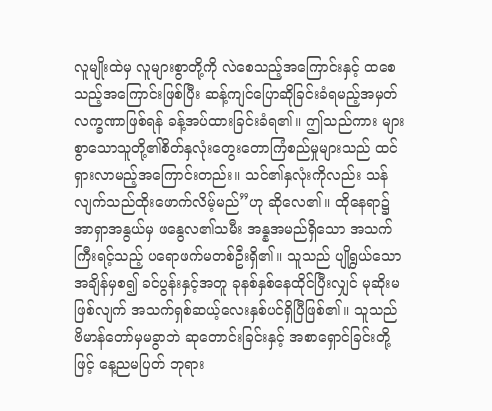လူမျိုးထဲမှ လူများစွာတို့ကို လဲစေသည့်အကြောင်းနှင့် ထစေသည့်အကြောင်းဖြစ်ပြီး ဆန့်ကျင်ပြောဆိုခြင်းခံရမည့်အမှတ်လက္ခဏာဖြစ်ရန် ခန့်အပ်ထားခြင်းခံရ၏။ ဤသည်ကား များစွာသောသူတို့၏စိတ်နှလုံးတွေးတောကြံစည်မှုများသည် ထင်ရှားလာမည့်အကြောင်းတည်း။ သင်၏နှလုံးကိုလည်း သန်လျက်သည်ထိုးဖောက်လိမ့်မည်”ဟု ဆိုလေ၏။ ထိုနေရာ၌ အာရှာအနွယ်မှ ဖနွေလ၏သမီး အန္နအမည်ရှိသော အသက်ကြီးရင့်သည့် ပရောဖက်မတစ်ဦးရှိ၏။ သူသည် ပျိုရွယ်သောအချိန်မှစ၍ ခင်ပွန်းနှင့်အတူ ခုနစ်နှစ်နေထိုင်ပြီးလျှင် မုဆိုးမဖြစ်လျက် အသက်ရှစ်ဆယ့်လေးနှစ်ပင်ရှိပြီဖြစ်၏။ သူသည် ဗိမာန်တော်မှမခွာဘဲ ဆုတောင်းခြင်းနှင့် အစာရှောင်ခြင်းတို့ဖြင့် နေ့ညမပြတ် ဘုရား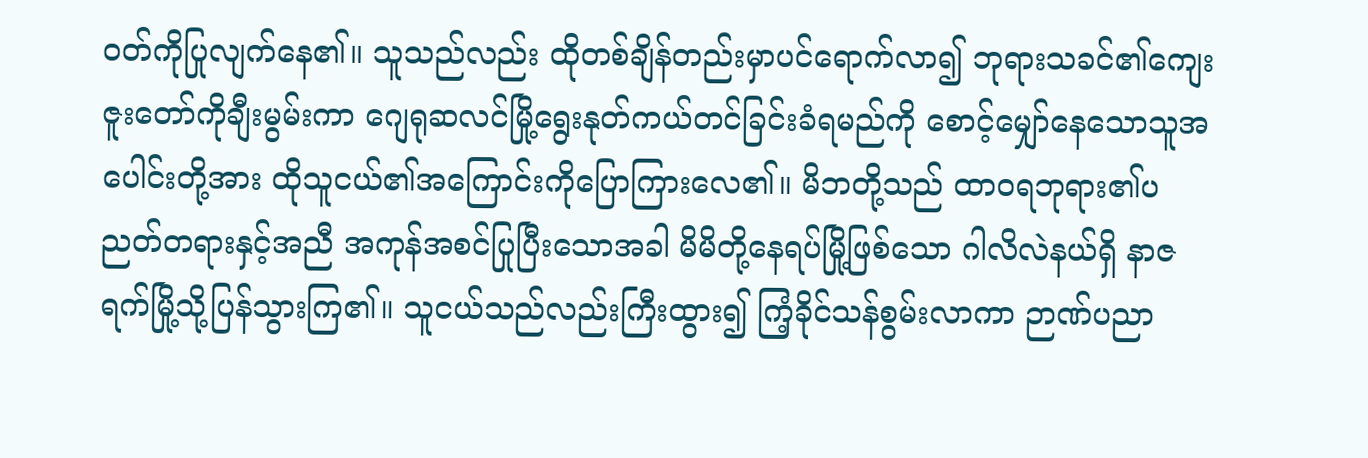ဝတ်ကိုပြုလျက်နေ၏။ သူသည်လည်း ထိုတစ်ချိန်တည်းမှာပင်ရောက်လာ၍ ဘုရားသခင်၏ကျေးဇူးတော်ကိုချီးမွမ်းကာ ဂျေရုဆလင်မြို့ရွေးနုတ်ကယ်တင်ခြင်းခံရမည်ကို စောင့်မျှော်နေသောသူအပေါင်းတို့အား ထိုသူငယ်၏အကြောင်းကိုပြောကြားလေ၏။ မိဘတို့သည် ထာဝရဘုရား၏ပညတ်တရားနှင့်အညီ အကုန်အစင်ပြုပြီးသောအခါ မိမိတို့နေရပ်မြို့ဖြစ်သော ဂါလိလဲနယ်ရှိ နာဇရက်မြို့သို့ပြန်သွားကြ၏။ သူငယ်သည်လည်းကြီးထွား၍ ကြံ့ခိုင်သန်စွမ်းလာကာ ဉာဏ်ပညာ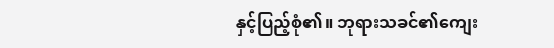နှင့်ပြည့်စုံ၏။ ဘုရားသခင်၏ကျေး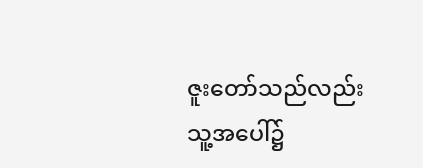ဇူးတော်သည်လည်း သူ့အပေါ်၌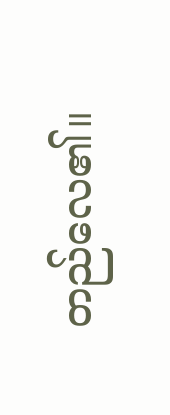တည်လေ၏။